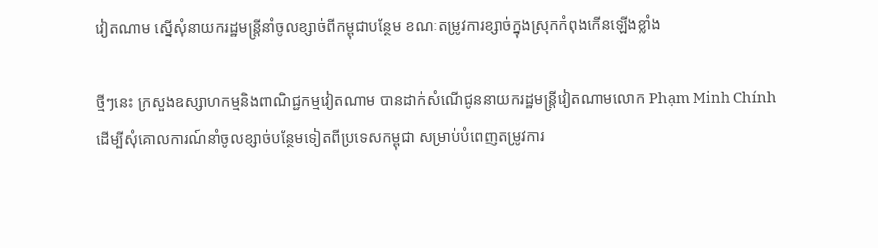វៀតណាម ស្នើសុំនាយករដ្ឋមន្ត្រីនាំចូលខ្សាច់ពីកម្ពុជាបន្ថែម ខណៈតម្រូវការខ្សាច់ក្នុងស្រុកកំពុងកើនឡើងខ្លាំង

ថ្មីៗនេះ ក្រសួងឧស្សាហកម្មនិងពាណិជ្ជកម្មវៀតណាម បានដាក់សំណើជូននាយករដ្ឋមន្ត្រីវៀតណាមលោក Phạm Minh Chính ដើម្បីសុំគោលការណ៍នាំចូលខ្សាច់បន្ថែមទៀតពីប្រទេសកម្ពុជា សម្រាប់បំពេញតម្រូវការ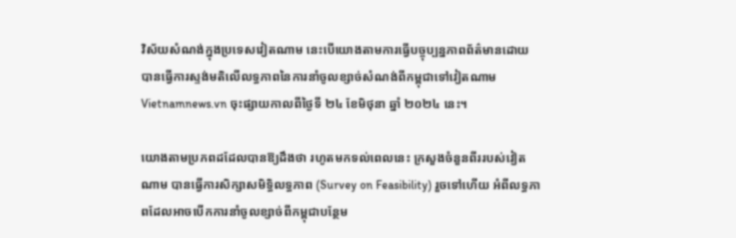វិស័យសំណង់ក្នុងប្រទេសវៀតណាម នេះបើយោងតាមការធ្វើបច្ចុប្បន្នភាពព័ត៌មានដោយ បានធ្វើការស្ទង់មតិលើលទ្ធភាពនៃការនាំចូលខ្សាច់សំណង់ពីកម្ពុជាទៅវៀតណាម Vietnamnews.vn ចុះផ្សាយកាលពីថ្ងៃទី ២៤ ខែមិថុនា ឆ្នាំ ២០២៤ នេះ។

យោងតាមប្រភពដដែលបានឱ្យដឹងថា រហូតមកទល់ពេលនេះ ក្រសួងចំនួនពីររបស់វៀតណាម បានធ្វើការសិក្សាសមិទ្ធិលទ្ធភាព (Survey on Feasibility) រួចទៅហើយ អំពីលទ្ធភាពដែលអាចបើកការនាំចូលខ្សាច់ពីកម្ពុជាបន្ថែម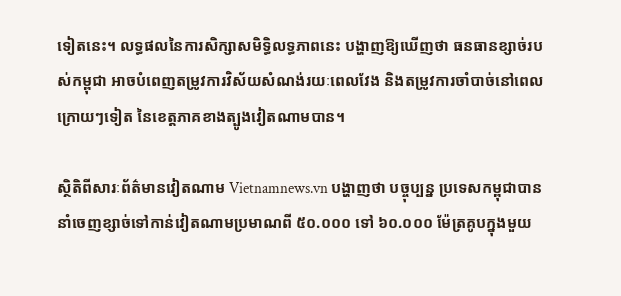ទៀតនេះ។ លទ្ធផលនៃការសិក្សាសមិទ្ធិលទ្ធភាពនេះ បង្ហាញឱ្យឃើញថា ធនធានខ្សាច់របស់កម្ពុជា អាចបំពេញតម្រូវការវិស័យសំណង់រយៈពេលវែង និងតម្រូវការចាំបាច់នៅពេលក្រោយៗទៀត នៃខេត្តភាគខាងត្បូងវៀតណាមបាន។

ស្ថិតិពីសារៈព័ត៌មានវៀតណាម Vietnamnews.vn បង្ហាញថា បច្ចុប្បន្ន ប្រទេសកម្ពុជាបាននាំចេញខ្សាច់ទៅកាន់វៀតណាមប្រមាណពី ៥០.០០០ ទៅ ៦០.០០០ ម៉ែត្រគូបក្នុងមួយ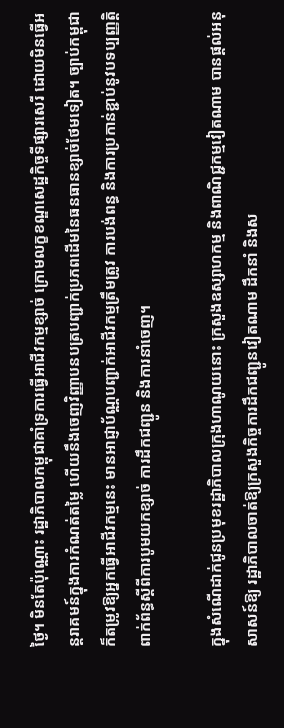ថ្ងៃ។ មិនតែប៉ុណ្ណោះ រដ្ឋាភិបាលកម្ពុជាគាំទ្រការធ្វើអាជីវកម្មខ្សាច់ ក្រោមលក្ខខណ្ឌសេដ្ឋកិច្ចទីផ្សារសេរី ដោយមិនធ្វើអន្តរាគមន៍ក្នុងការកំណត់តម្លៃ ហើយនឹងចេញវិញ្ញាបនបត្របញ្ជាក់ប្រភពដើមនៃធនធានខ្សាច់ថែមទៀត។ ច្បាប់កម្ពុជា ក៏តម្រូវឱ្យអ្នកធ្វើអាជីវកម្មនេះ មានអាជ្ញាប័ណ្ណបញ្ជាក់អាជីវកម្មត្រឹមត្រូវ ការបង់ពន្ធ និងការប្រកាន់ខ្ជាប់នូវបទប្បញ្ញត្តិពាក់ព័ន្ធស្តីពីការបូមយកខ្សាច់ ការដឹកជញ្ជូន និងការនាំចេញ។

ក្នុងសំណើដាក់ជូនប្រមុខរដ្ឋាភិបាលក្រុងហាណូយនោះ ក្រសួងឧស្សាហកម្ម និងពាណិជ្ជកម្មវៀតណាម បានផ្តល់អនុសាសន៍ឱ្យ រដ្ឋាភិបាលចាត់ឱ្យក្រសួងកិច្ចការដឹកជញ្ជូនវៀតណាម ដឹកនាំ និងស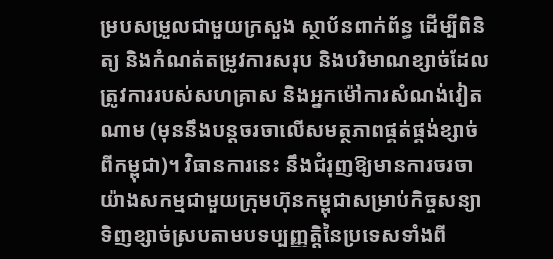ម្របសម្រួលជាមួយក្រសួង ស្ថាប័នពាក់ព័ន្ធ ដើម្បីពិនិត្យ និងកំណត់តម្រូវការសរុប និងបរិមាណខ្សាច់ដែលត្រូវការរបស់សហគ្រាស និងអ្នកម៉ៅការសំណង់វៀតណាម (មុននឹងបន្តចរចាលើសមត្ថភាពផ្គត់ផ្គង់ខ្សាច់ពីកម្ពុជា)។ វិធានការនេះ នឹងជំរុញឱ្យមានការចរចាយ៉ាងសកម្មជាមួយក្រុមហ៊ុនកម្ពុជាសម្រាប់កិច្ចសន្យាទិញខ្សាច់ស្របតាមបទប្បញ្ញត្តិនៃប្រទេសទាំងពី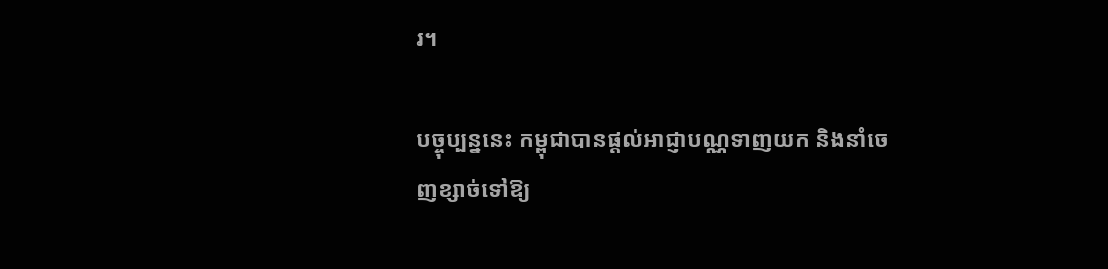រ។

បច្ចុប្បន្ននេះ កម្ពុជាបានផ្តល់អាជ្ញាបណ្ណទាញយក និងនាំចេញខ្សាច់ទៅឱ្យ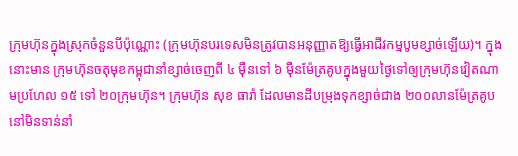ក្រុមហ៊ុនក្នុងស្រុកចំនួនបីប៉ុណ្ណោះ (ក្រុមហ៊ុនបរទេសមិនត្រូវបានអនុញ្ញាតឱ្យធ្វើអាជីវកម្មបូមខ្សាច់ឡើយ)។ ក្នុងនោះមាន ក្រុមហ៊ុនចតុមុខកម្ពុជានាំខ្សាច់ចេញពី ៤ ម៉ឺនទៅ ៦ ម៉ឺនម៉ែត្រគូបក្នុងមួយថ្ងៃទៅឲ្យក្រុមហ៊ុនវៀតណាមប្រហែល ១៥ ទៅ ២០ក្រុមហ៊ុន។ ក្រុមហ៊ុន សុខ ធារ៉ា ដែលមានដីបម្រុងទុកខ្សាច់ជាង ២០០លានម៉ែត្រគូប នៅមិនទាន់នាំ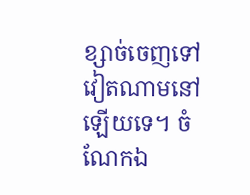ខ្សាច់ចេញទៅវៀតណាមនៅឡើយទេ។ ចំណែកឯ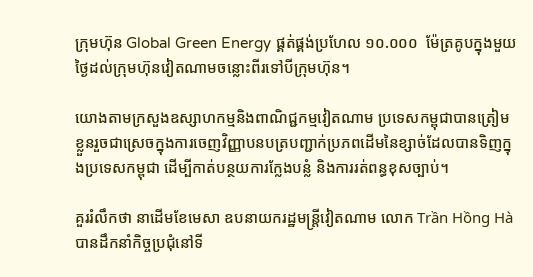ក្រុមហ៊ុន Global Green Energy ផ្គត់ផ្គង់ប្រហែល ១០.០០០  ម៉ែត្រគូបក្នុងមួយថ្ងៃដល់ក្រុមហ៊ុនវៀតណាមចន្លោះពីរទៅបីក្រុមហ៊ុន។

យោងតាមក្រសួងឧស្សាហកម្មនិងពាណិជ្ជកម្មវៀតណាម ប្រទេសកម្ពុជាបានត្រៀមខ្លួនរួចជាស្រេចក្នុងការចេញវិញ្ញាបនបត្របញ្ជាក់ប្រភពដើមនៃខ្សាច់ដែលបានទិញក្នុងប្រទេសកម្ពុជា ដើម្បីកាត់បន្ថយការក្លែងបន្លំ និងការរត់ពន្ធខុសច្បាប់។

គួររំលឹកថា នាដើមខែមេសា ឧបនាយករដ្ឋមន្ត្រីវៀតណាម លោក Trần Hồng Hà បានដឹកនាំកិច្ចប្រជុំនៅទី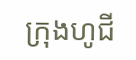ក្រុងហូជី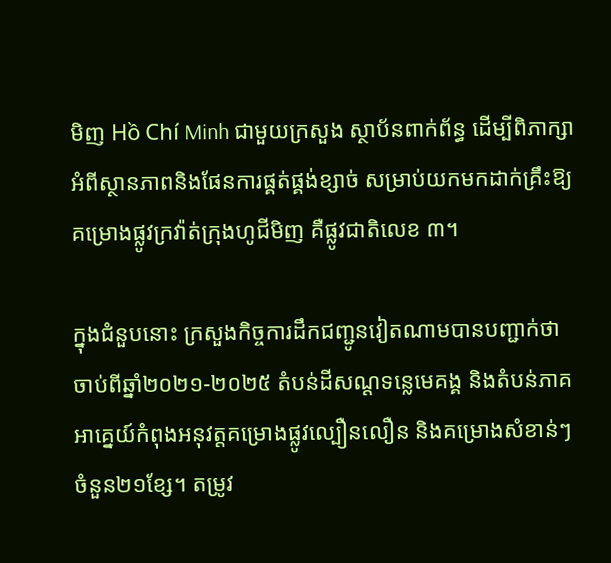មិញ Hồ Chí Minh ជាមួយក្រសួង ស្ថាប័នពាក់ព័ន្ធ ដើម្បីពិភាក្សាអំពីស្ថានភាពនិងផែនការផ្គត់ផ្គង់ខ្សាច់ សម្រាប់យកមកដាក់គ្រឹះឱ្យគម្រោងផ្លូវក្រវ៉ាត់ក្រុងហូជីមិញ គឺផ្លូវជាតិលេខ ៣។

ក្នុងជំនួបនោះ ក្រសួងកិច្ចការដឹកជញ្ជូនវៀតណាមបានបញ្ជាក់ថា ចាប់ពីឆ្នាំ២០២១-២០២៥ តំបន់ដីសណ្ដទន្លេមេគង្គ និងតំបន់ភាគអាគ្នេយ៍កំពុងអនុវត្តគម្រោងផ្លូវល្បឿនលឿន និងគម្រោងសំខាន់ៗចំនួន២១ខ្សែ។ តម្រូវ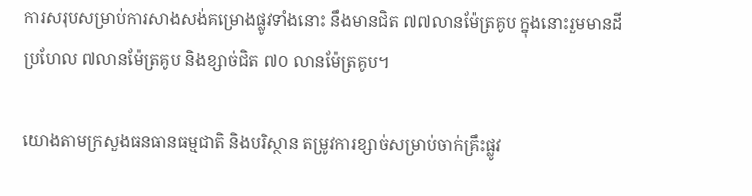ការសរុបសម្រាប់ការសាងសង់គម្រោងផ្លូវទាំងនោះ នឹងមានជិត ៧៧លានម៉ែត្រគូប ក្នុងនោះរួមមានដីប្រហែល ៧លានម៉ែត្រគូប និងខ្សាច់ជិត ៧០ លានម៉ែត្រគូប។

យោងតាមក្រសួងធនធានធម្មជាតិ និងបរិស្ថាន តម្រូវការខ្សាច់សម្រាប់ចាក់គ្រឹះផ្លូវ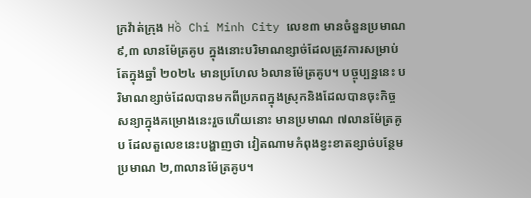ក្រវ៉ាត់ក្រុង Hồ Chí Minh City លេខ៣ មានចំនួនប្រមាណ ៩,៣ លានម៉ែត្រគូប ក្នុងនោះបរិមាណខ្សាច់ដែលត្រូវការសម្រាប់តែក្នុងឆ្នាំ ២០២៤ មានប្រហែល ៦លានម៉ែត្រគូប។ បច្ចុប្បន្ននេះ បរិមាណខ្សាច់ដែលបានមកពីប្រភពក្នុងស្រុកនិងដែលបានចុះកិច្ចសន្យាក្នុងគម្រោងនេះរួចហើយនោះ មានប្រមាណ ៧លានម៉ែត្រគូប ដែលតួលេខនេះបង្ហាញថា វៀតណាមកំពុងខ្វះខាតខ្សាច់បន្ថែម ប្រមាណ ២,៣លានម៉ែត្រគូប។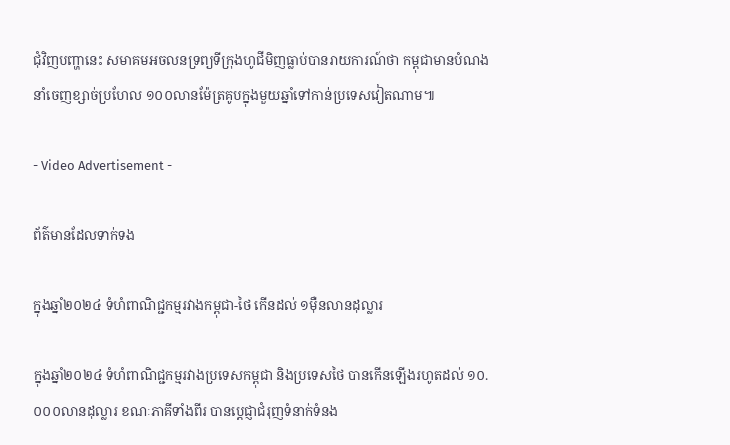ជុំវិញបញ្ហានេះ សមាគមអចលនទ្រព្យទីក្រុងហូជីមិញធ្លាប់បានរាយការណ៍ថា កម្ពុជាមានបំណងនាំចេញខ្សាច់ប្រហែល ១០០លានម៉ែត្រគូបក្នុងមួយឆ្នាំទៅកាន់ប្រទេសវៀតណាម៕

- Video Advertisement -

ព័ត៌មានដែលទាក់ទង

ក្នុងឆ្នាំ២០២៤ ទំហំពាណិជ្ជកម្មរវាងកម្ពុជា-ថៃ កើនដល់ ១ម៉ឺនលានដុល្លារ

ក្នុងឆ្នាំ២០២៤ ទំហំពាណិជ្ជកម្មរវាងប្រទេសកម្ពុជា និងប្រទេសថៃ បានកើនឡើងរហូតដល់ ១០.០០០លានដុល្លារ ខណៈភាគីទាំងពីរ បានប្តេជ្ញាជំរុញទំនាក់ទំនង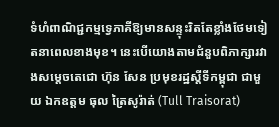ទំហំពាណិជ្ជកម្មទ្វេភាគីឱ្យមានសន្ទុះរិតតែខ្លាំងថែមទៀតនាពេលខាងមុខ។ នេះបើយោងតាមជំនួបពិភាក្សារវាងសម្តេចតេជោ ហ៊ុន សែន ប្រមុខរដ្ឋស្តីទីកម្ពុជា ជាមួយ ឯកឧត្តម ធុល ត្រៃសូរ៉ាត់ (Tull Traisorat)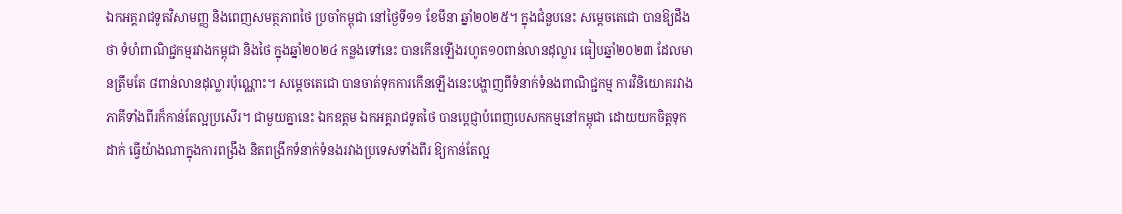ឯកអគ្គរាជទូតវិសាមញ្ញ និងពេញសមត្ថភាពថៃ ប្រចាំកម្ពុជា នៅថ្ងៃទី១១ ខែមីនា ឆ្នាំ២០២៥។ ក្នុងជំនួបនេះ សម្ដេចតេជោ បានឱ្យដឹងថា ទំហំពាណិជ្ជកម្មរវាងកម្ពុជា និងថៃ ក្នុងឆ្នាំ២០២៤ កន្លងទៅនេះ បានកើនឡើងរហូត១០ពាន់លានដុល្លារ ធៀបឆ្នាំ២០២៣ ដែលមានត្រឹមតែ ៨ពាន់លានដុល្លារប៉ុណ្ណោះ។ សម្តេចតេជោ បានចាត់ទុកការកើនឡើងនេះបង្ហាញពីទំនាក់ទំនងពាណិជ្ជកម្ម ការវិនិយោគរវាងភាគីទាំងពីរក៏កាន់តែល្អប្រសើរ។ ជាមួយគ្នានេះ ឯកឧត្តម ឯកអគ្គរាជទូតថៃ បានប្តេជ្ញាបំពេញបេសកកម្មនៅកម្ពុជា ដោយយកចិត្តទុកដាក់ ធ្វើយ៉ាងណាក្នុងការពង្រឹង និតពង្រីកទំនាក់ទំនងរវាងប្រទេសទាំងពីរ ឱ្យកាន់តែល្អ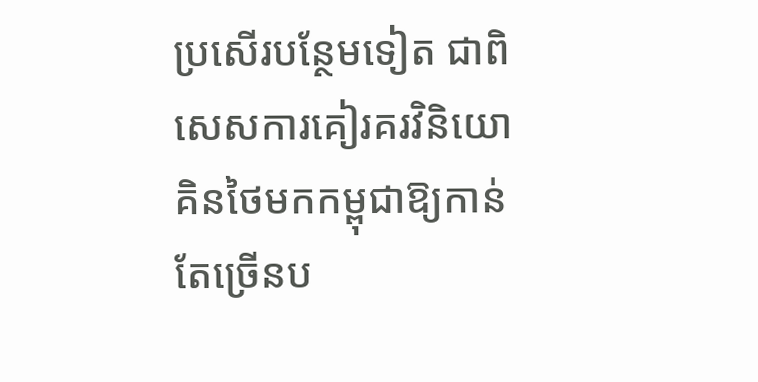ប្រសើរបន្ថែមទៀត ជាពិសេសការគៀរគរវិនិយោគិនថៃមកកម្ពុជាឱ្យកាន់តែច្រើនប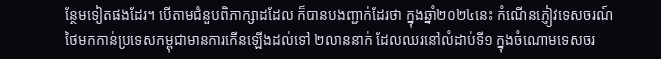ន្ថែមទៀតផងដែរ។ បើតាមជំនួបពិភាក្សាដដែល ក៏បានបងញ្ជាក់ដែរថា ក្នុងឆ្នាំ២០២៤នេះ កំណើនភ្ញៀវទេសចរណ៍ថៃមកកាន់ប្រទេសកម្ពុជាមានការកើនឡើងដល់ទៅ ២លាននាក់ ដែលឈរនៅលំដាប់ទី១ ក្នុងចំណោមទេសចរ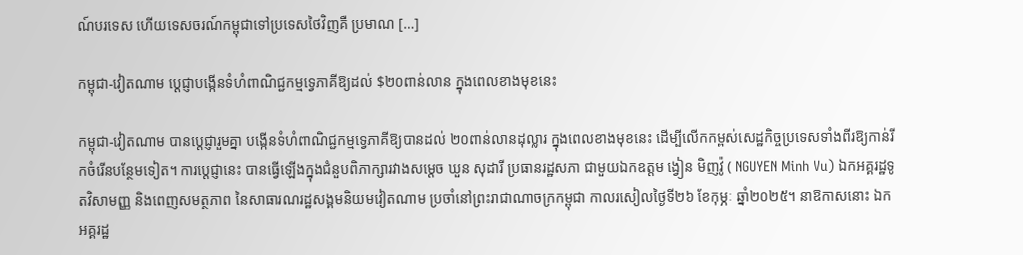ណ៍បរទេស ហើយទេសចរណ៍កម្ពុជាទៅប្រទេសថៃវិញគឺ ប្រមាណ […]

កម្ពុជា-វៀតណាម ប្តេជ្ញាបង្កើនទំហំពាណិជ្ជកម្មទ្វេភាគីឱ្យដល់ $២០ពាន់លាន ក្នុងពេលខាងមុខនេះ

កម្ពុជា-វៀតណាម បានប្តេជ្ញារួមគ្នា បង្កើនទំហំពាណិជ្ជកម្មទ្វេភាគីឱ្យបានដល់ ២០ពាន់លានដុល្លារ ក្នុងពេលខាងមុខនេះ ដើម្បីលើកកម្ពស់សេដ្ឋកិច្ចប្រទេសទាំងពីរឱ្យកាន់រីកចំរើនបន្ថែមទៀត។ ការប្តេជ្ញានេះ បានធ្វើឡើងក្នុងជំនួបពិភាក្សារវាងសម្តេច ឃួន សុដារី ប្រធានរដ្ឋសភា ជាមួយឯកឧត្តម ង្វៀន មិញវ៉ូ ( NGUYEN Minh Vu) ឯកអគ្គរដ្ឋទូតវិសាមញ្ញ និងពេញសមត្ថភាព នៃសាធារណរដ្ឋសង្គមនិយមវៀតណាម ប្រចាំនៅព្រះរាជាណាចក្រកម្ពុជា កាលរសៀលថ្ងៃទី២៦ ខែកុម្ភៈ ឆ្នាំ២០២៥។ នាឱកាសនោះ ឯកអគ្គរដ្ឋ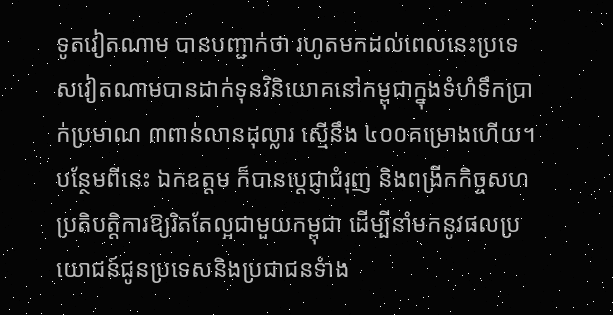ទូតវៀតណាម បានបញ្ជាក់ថា រហូតមកដល់ពេលនេះប្រទេសវៀតណាមបានដាក់ទុនវិនិយោគនៅកម្ពុជាក្នុងទំហំទឹកប្រាក់ប្រមាណ ៣ពាន់លានដុល្លារ ស្មើនឹង ៤០០គម្រោងហើយ។ បន្ថែមពីនេះ ឯកឧត្តម ក៏បានប្តេជ្ញាជំរុញ និងពង្រីកកិច្ចសហប្រតិបត្តិការឱ្យរិតតែល្អជាមួយកម្ពុជា ដើម្បីនាំមកនូវផលប្រយោជន៍ជូនប្រទេសនិងប្រជាជនទំាង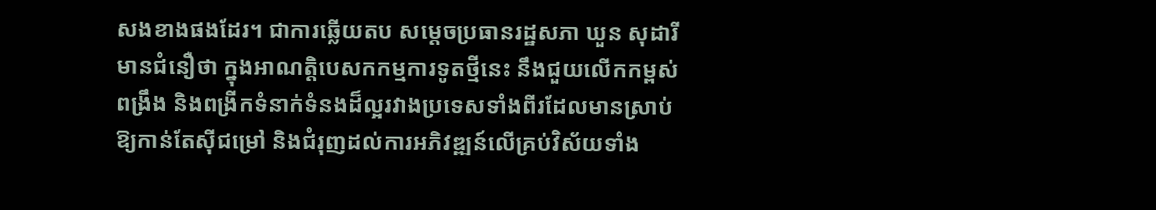សងខាងផងដែរ។ ជាការឆ្លើយតប សម្តេចប្រធានរដ្ឋសភា ឃួន សុដារី មានជំនឿថា ក្នុងអាណត្តិបេសកកម្មការទូតថ្មីនេះ នឹងជួយលើកកម្ពស់ពង្រឹង និងពង្រីកទំនាក់ទំនងដ៏ល្អរវាងប្រទេសទាំងពីរដែលមានស្រាប់ឱ្យកាន់តែស៊ីជម្រៅ និងជំរុញដល់ការអភិវឌ្ឍន៍លើគ្រប់វិស័យទាំង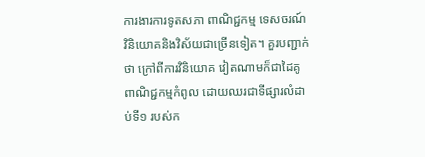ការងារការទូតសភា ពាណិជ្ជកម្ម ទេសចរណ៍ វិនិយោគនិងវិស័យជាច្រើនទៀត។ គួរបញ្ជាក់ថា ក្រៅពីការវិនិយោគ វៀតណាមក៏ជាដៃគូពាណិជ្ជកម្មកំពូល ដោយឈរជាទីផ្សារលំដាប់ទី១ របស់ក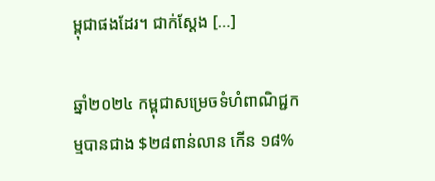ម្ពុជាផងដែរ។ ជាក់ស្តែង […]

ឆ្នាំ២០២៤ កម្ពុជាសម្រេចទំហំពាណិជ្ជកម្មបានជាង $២៨ពាន់លាន កើន ១៨%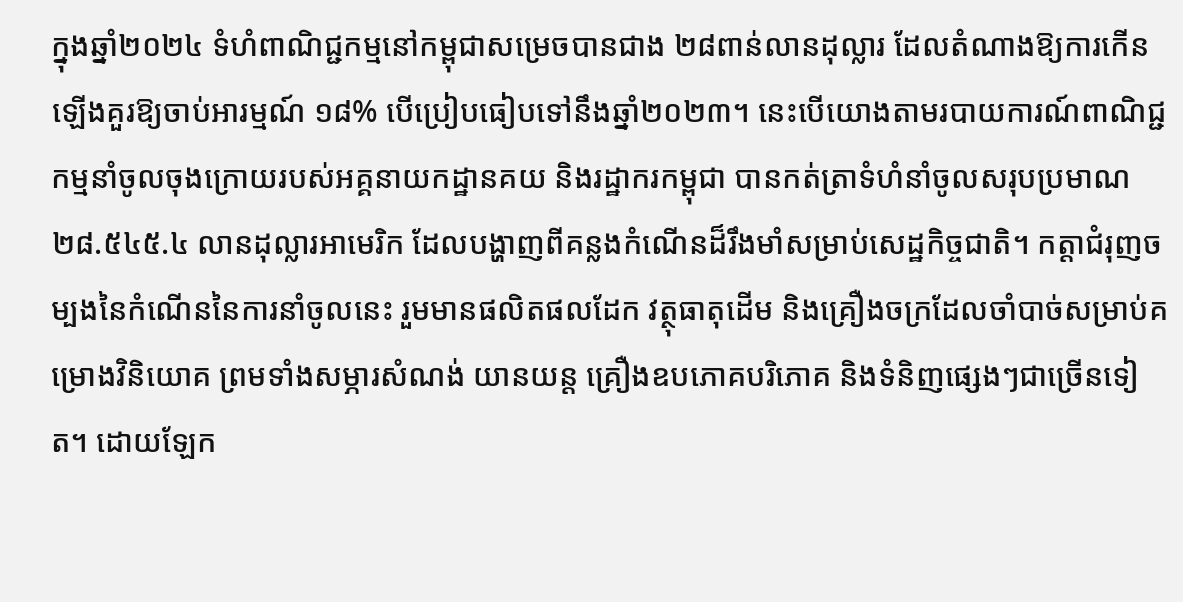ក្នុងឆ្នាំ២០២៤ ទំហំពាណិជ្ជកម្មនៅកម្ពុជាសម្រេចបានជាង ២៨ពាន់លានដុល្លារ ដែលតំណាងឱ្យការកើនឡើងគួរឱ្យចាប់អារម្មណ៍ ១៨% បើប្រៀបធៀបទៅនឹងឆ្នាំ២០២៣។ នេះបើយោងតាមរបាយការណ៍ពាណិជ្ជកម្មនាំចូលចុងក្រោយរបស់អគ្គនាយកដ្ឋានគយ និងរដ្ឋាករកម្ពុជា បានកត់ត្រាទំហំនាំចូលសរុបប្រមាណ ២៨.៥៤៥.៤ លានដុល្លារអាមេរិក ដែលបង្ហាញពីគន្លងកំណើនដ៏រឹងមាំសម្រាប់សេដ្ឋកិច្ចជាតិ។ កត្តាជំរុញចម្បងនៃកំណើននៃការនាំចូលនេះ រួមមានផលិតផលដែក វត្ថុធាតុដើម និងគ្រឿងចក្រដែលចាំបាច់សម្រាប់គម្រោងវិនិយោគ ព្រមទាំងសម្ភារសំណង់ យានយន្ត គ្រឿងឧបភោគបរិភោគ និងទំនិញផ្សេងៗជាច្រើនទៀត។ ដោយឡែក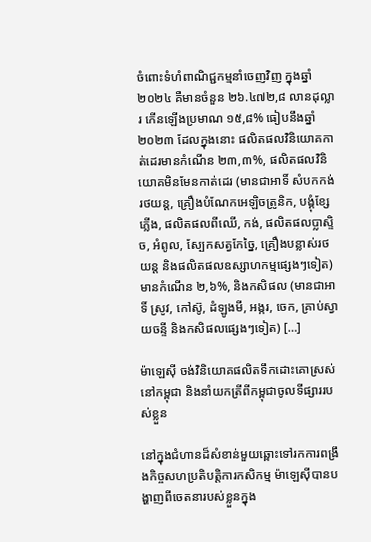ចំពោះទំហំពាណិជ្ជកម្មនាំចេញវិញ ក្នុងឆ្នាំ២០២៤ គឺមានចំនួន ២៦.៤៧២,៨ លានដុល្លារ កើនឡើងប្រមាណ ១៥,៨% ធៀបនឹងឆ្នាំ២០២៣ ដែលក្នុងនោះ ផលិតផលវិនិយោគកាត់ដេរមានកំណើន ២៣,៣%, ផលិតផលវិនិយោគមិនមែនកាត់ដេរ (មានជាអាទិ៍ សំបកកង់រថយន្ត, គ្រឿងបំណែកអេឡិចត្រូនិក, បង្គុំខ្សែភ្លើង, ផលិតផលពីឈើ, កង់, ផលិតផលប្លាស្ទិច, អំពូល, ស្បែកសត្វកែច្នៃ, គ្រឿងបន្លាស់រថយន្ត និងផលិតផលឧស្សាហកម្មផ្សេងៗទៀត) មានកំណើន ២,៦%, និងកសិផល (មានជាអាទិ៍ ស្រូវ, កៅស៊ូ, ដំឡូងមី, អង្ករ, ចេក, គ្រាប់ស្វាយចន្ទី និងកសិផលផ្សេងៗទៀត) […]

ម៉ាឡេស៊ី ចង់វិនិយោគផលិតទឹកដោះគោស្រស់នៅកម្ពុជា និងនាំយកត្រីពីកម្ពុជាចូលទីផ្សាររបស់ខ្លួន

នៅក្នុងជំហានដ៏សំខាន់មួយឆ្ពោះទៅរកការពង្រឹងកិច្ចសហប្រតិបត្តិការកសិកម្ម ម៉ាឡេស៊ីបានបង្ហាញពីចេតនារបស់ខ្លួនក្នុង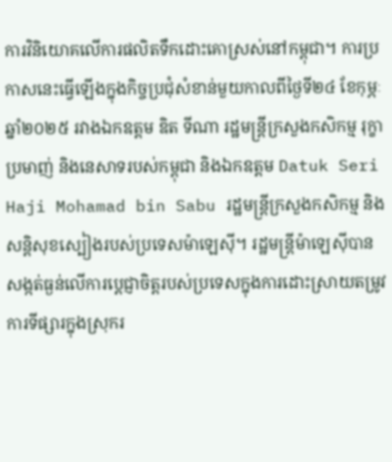ការវិនិយោគលើការផលិតទឹកដោះគោស្រស់នៅកម្ពុជា។ ការប្រកាសនេះធ្វើឡើងក្នុងកិច្ចប្រជុំសំខាន់មួយកាលពីថ្ងៃទី២៤ ខែកុម្ភៈ ឆ្នាំ២០២៥ រវាងឯកឧត្តម ឌិត ទីណា រដ្ឋមន្ត្រីក្រសួងកសិកម្ម រុក្ខាប្រមាញ់ និងនេសាទរបស់កម្ពុជា និងឯកឧត្តម Datuk Seri Haji Mohamad bin Sabu រដ្ឋមន្ត្រីក្រសួងកសិកម្ម និងសន្តិសុខស្បៀងរបស់ប្រទេសម៉ាឡេស៊ី។ រដ្ឋមន្ត្រីម៉ាឡេស៊ីបានសង្កត់ធ្ងន់លើការប្តេជ្ញាចិត្តរបស់ប្រទេសក្នុងការដោះស្រាយតម្រូវការទីផ្សារក្នុងស្រុករ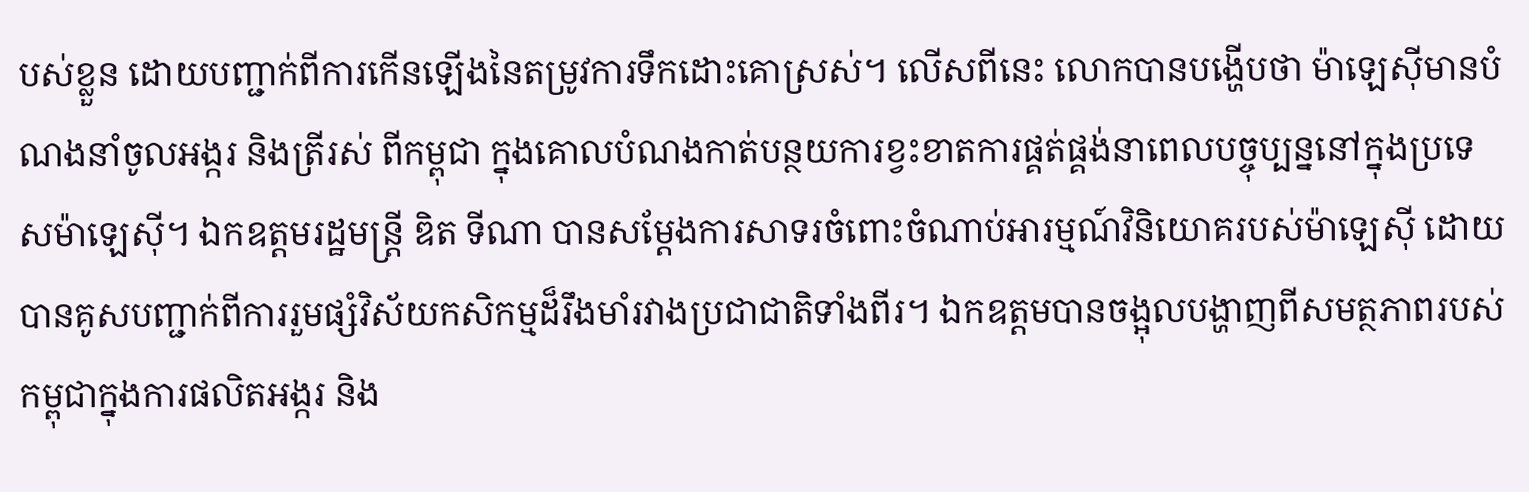បស់ខ្លួន ដោយបញ្ជាក់ពីការកើនឡើងនៃតម្រូវការទឹកដោះគោស្រស់។ លើសពីនេះ លោកបានបង្ហើបថា ម៉ាឡេស៊ីមានបំណងនាំចូលអង្ករ និងត្រីរស់ ពីកម្ពុជា ក្នុងគោលបំណងកាត់បន្ថយការខ្វះខាតការផ្គត់ផ្គង់នាពេលបច្ចុប្បន្ននៅក្នុងប្រទេសម៉ាឡេស៊ី។ ឯកឧត្តមរដ្ឋមន្ត្រី ឌិត ទីណា បានសម្តែងការសាទរចំពោះចំណាប់អារម្មណ៍វិនិយោគរបស់ម៉ាឡេស៊ី ដោយបានគូសបញ្ជាក់ពីការរួមផ្សំវិស័យកសិកម្មដ៏រឹងមាំរវាងប្រជាជាតិទាំងពីរ។ ឯកឧត្តមបានចង្អុលបង្ហាញពីសមត្ថភាពរបស់កម្ពុជាក្នុងការផលិតអង្ករ និង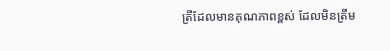ត្រីដែលមានគុណភាពខ្ពស់ ដែលមិនត្រឹម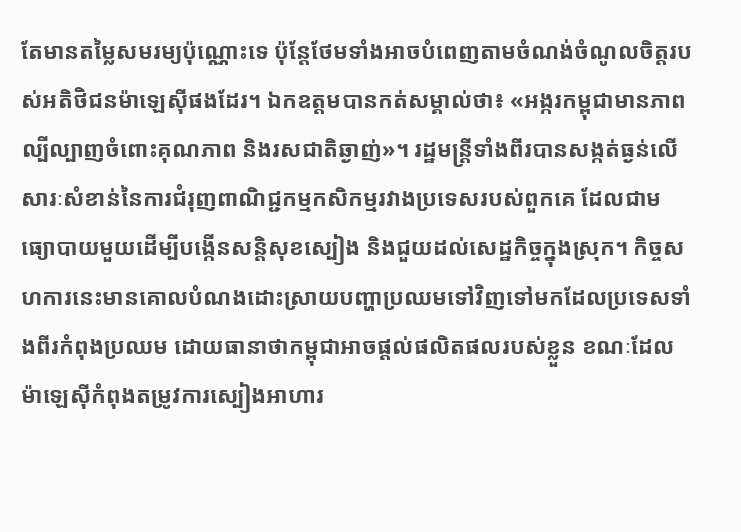តែមានតម្លៃសមរម្យប៉ុណ្ណោះទេ ប៉ុន្តែថែមទាំងអាចបំពេញតាមចំណង់ចំណូលចិត្តរបស់អតិថិជនម៉ាឡេស៊ីផងដែរ។ ឯកឧត្តមបានកត់សម្គាល់ថា៖ «អង្ករកម្ពុជាមានភាពល្បីល្បាញចំពោះគុណភាព និងរសជាតិឆ្ងាញ់»។ រដ្ឋមន្ត្រីទាំងពីរបានសង្កត់ធ្ងន់លើសារៈសំខាន់នៃការជំរុញពាណិជ្ជកម្មកសិកម្មរវាងប្រទេសរបស់ពួកគេ ដែលជាមធ្យោបាយមួយដើម្បីបង្កើនសន្តិសុខស្បៀង និងជួយដល់សេដ្ឋកិច្ចក្នុងស្រុក។ កិច្ចសហការនេះមានគោលបំណងដោះស្រាយបញ្ហាប្រឈមទៅវិញទៅមកដែលប្រទេសទាំងពីរកំពុងប្រឈម ដោយធានាថាកម្ពុជាអាចផ្តល់ផលិតផលរបស់ខ្លួន ខណៈដែលម៉ាឡេស៊ីកំពុងតម្រូវការស្បៀងអាហារ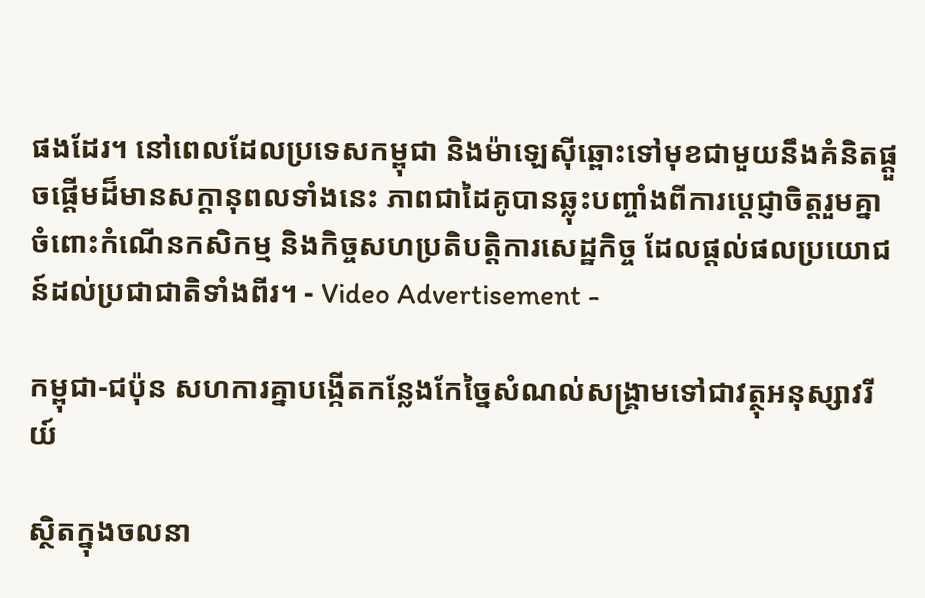ផងដែរ។ នៅពេលដែលប្រទេសកម្ពុជា និងម៉ាឡេស៊ីឆ្ពោះទៅមុខជាមួយនឹងគំនិតផ្តួចផ្តើមដ៏មានសក្តានុពលទាំងនេះ ភាពជាដៃគូបានឆ្លុះបញ្ចាំងពីការប្តេជ្ញាចិត្តរួមគ្នាចំពោះកំណើនកសិកម្ម និងកិច្ចសហប្រតិបត្តិការសេដ្ឋកិច្ច ដែលផ្តល់ផលប្រយោជន៍ដល់ប្រជាជាតិទាំងពីរ។ - Video Advertisement -

កម្ពុជា-ជប៉ុន សហការគ្នាបង្កើតកន្លែងកែច្នៃសំណល់សង្គ្រាមទៅជាវត្ថុអនុស្សាវរីយ៍

ស្ថិតក្នុងចលនា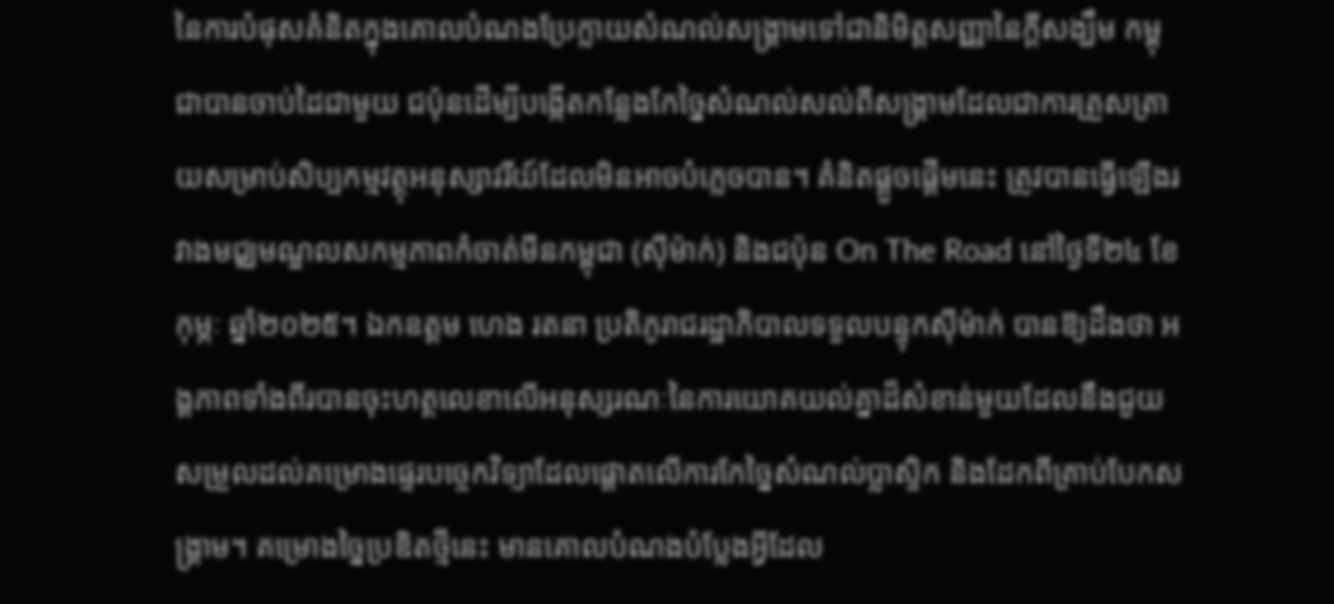នៃការបំផុសគំនិតក្នុងគោលបំណងប្រែក្លាយសំណល់សង្រ្គាមទៅជានិមិត្តសញ្ញានៃក្តីសង្ឃឹម កម្ពុជាបានចាប់ដៃជាមួយ ជប៉ុនដើម្បីបង្កើតកន្លែងកែច្នៃសំណល់សល់ពីសង្គ្រាមដែលជាការត្រួសត្រាយសម្រាប់សិប្បកម្មវត្ថុអនុស្សាវរីយ៍ដែលមិនអាចបំភ្លេចបាន។ គំនិតផ្តួចផ្ដើមនេះ ត្រូវបានធ្វើឡើងរវាងមជ្ឈមណ្ឌលសកម្មភាពកំចាត់មីនកម្ពុជា (ស៊ីម៉ាក់) និងជប៉ុន On The Road នៅថ្ងៃទី២៤ ខែកុម្ភៈ ឆ្នាំ២០២៥។ ឯកឧត្តម ហេង រតនា ប្រតិភូរាជរដ្ឋាភិបាលទទួលបន្ទុកស៊ីម៉ាក់ បានឱ្យដឹងថា អង្គភាពទាំងពីរបានចុះហត្ថលេខាលើអនុស្សរណៈនៃការយោគយល់គ្នាដ៏សំខាន់មួយដែលនឹងជួយសម្រួលដល់គម្រោងផ្ទេរបច្ចេកវិទ្យាដែលផ្តោតលើការកែច្នៃសំណល់ប្លាស្ទិក និងដែកពីគ្រាប់បែកសង្គ្រាម។ គម្រោងច្នៃប្រឌិតថ្មីនេះ មានគោលបំណងបំប្លែងអ្វីដែល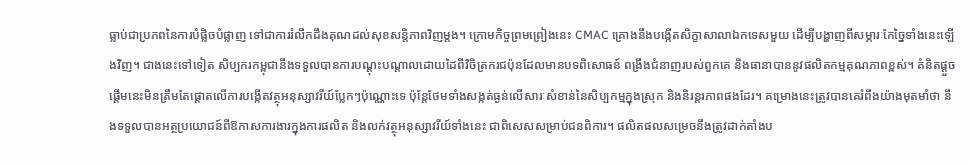ធ្លាប់ជាប្រភពនៃការបំផ្លិចបំផ្លាញ ទៅជាការរំលឹកដឹងគុណដល់សុខសន្តិភាពវិញម្តង។ ក្រោមកិច្ចព្រមព្រៀងនេះ CMAC គ្រោងនឹងបង្កើតសិក្ខាសាលាឯកទេសមួយ ដើម្បីបង្ហាញពីសម្ភារៈកែច្នៃទាំងនេះឡើងវិញ។ ជាងនេះទៅទៀត សិប្បករកម្ពុជានឹងទទួលបានការបណ្តុះបណ្តាលដោយដៃពីវិចិត្រករជប៉ុនដែលមានបទពិសោធន៍ ពង្រឹងជំនាញរបស់ពួកគេ និងធានាបាននូវផលិតកម្មគុណភាពខ្ពស់។ គំនិតផ្តួចផ្តើមនេះមិនត្រឹមតែផ្តោតលើការបង្កើតវត្ថុអនុស្សាវរីយ៍ប្លែកៗប៉ុណ្ណោះទេ ប៉ុន្តែថែមទាំងសង្កត់ធ្ងន់លើសារៈសំខាន់នៃសិប្បកម្មក្នុងស្រុក និងនិរន្តរភាពផងដែរ។ គម្រោងនេះត្រូវបានគេរំពឹងយ៉ាងមុតមាំថា នឹងទទួលបានអត្ថប្រយោជន៍ពីឱកាសការងារក្នុងការផលិត និងលក់វត្ថុអនុស្សាវរីយ៍ទាំងនេះ ជាពិសេសសម្រាប់ជនពិការ។ ផលិតផលសម្រេចនឹងត្រូវដាក់តាំងប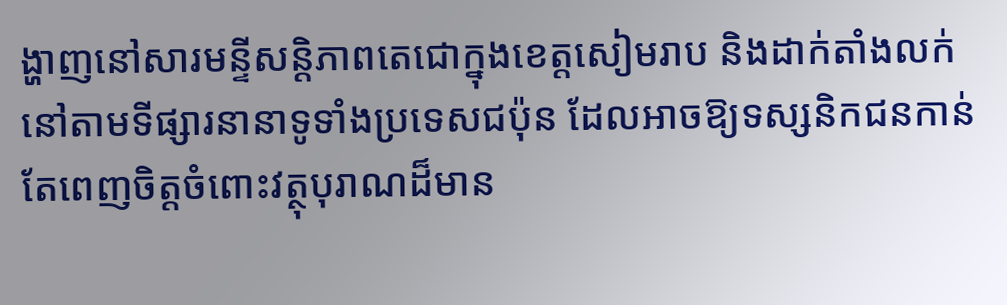ង្ហាញនៅសារមន្ទីសន្តិភាពតេជោក្នុងខេត្តសៀមរាប និងដាក់តាំងលក់នៅតាមទីផ្សារនានាទូទាំងប្រទេសជប៉ុន ដែលអាចឱ្យទស្សនិកជនកាន់តែពេញចិត្តចំពោះវត្ថុបុរាណដ៏មាន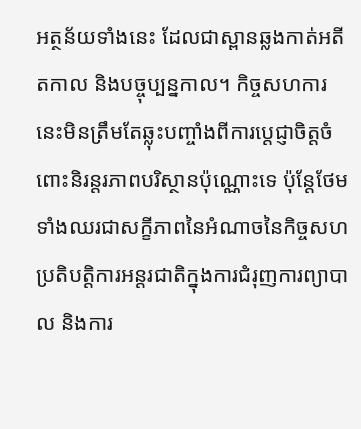អត្ថន័យទាំងនេះ ដែលជាស្ពានឆ្លងកាត់អតីតកាល និងបច្ចុប្បន្នកាល។ កិច្ចសហការនេះមិនត្រឹមតែឆ្លុះបញ្ចាំងពីការប្តេជ្ញាចិត្តចំពោះនិរន្តរភាពបរិស្ថានប៉ុណ្ណោះទេ ប៉ុន្តែថែមទាំងឈរជាសក្ខីភាពនៃអំណាចនៃកិច្ចសហប្រតិបត្តិការអន្តរជាតិក្នុងការជំរុញការព្យាបាល និងការ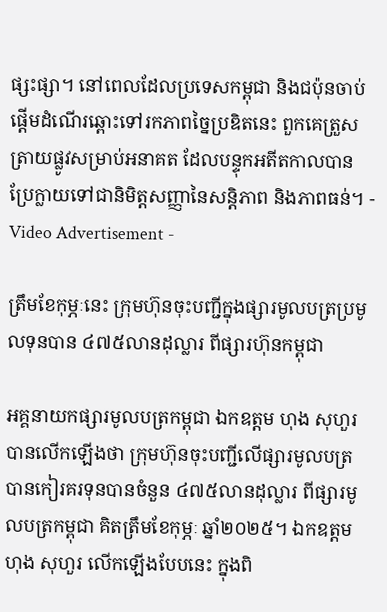ផ្សះផ្សា។ នៅពេលដែលប្រទេសកម្ពុជា និងជប៉ុនចាប់ផ្តើមដំណើរឆ្ពោះទៅរកភាពច្នៃប្រឌិតនេះ ពួកគេត្រួសត្រាយផ្លូវសម្រាប់អនាគត ដែលបន្ទុកអតីតកាលបានប្រែក្លាយទៅជានិមិត្តសញ្ញានៃសន្តិភាព និងភាពធន់។ - Video Advertisement -

ត្រឹមខែកុម្ភៈនេះ ក្រុមហ៊ុនចុះបញ្ជីក្នុងផ្សារមូលបត្រប្រមូលទុនបាន ៤៧៥លានដុល្លារ ពីផ្សារហ៊ុនកម្ពុជា

អគ្គនាយកផ្សារមូលបត្រកម្ពុជា ឯកឧត្តម ហុង សុហួរ បានលើកឡើងថា ក្រុមហ៊ុនចុះបញ្ជីលើផ្សារមូលបត្រ បានកៀរគរទុនបានចំនួន ៤៧៥លានដុល្លារ ពីផ្សារមូលបត្រកម្ពុជា គិតត្រឹមខែកុម្ភៈ ឆ្នាំ២០២៥។ ឯកឧត្តម ហុង សុហួរ លើកឡើងបែបនេះ ក្នុងពិ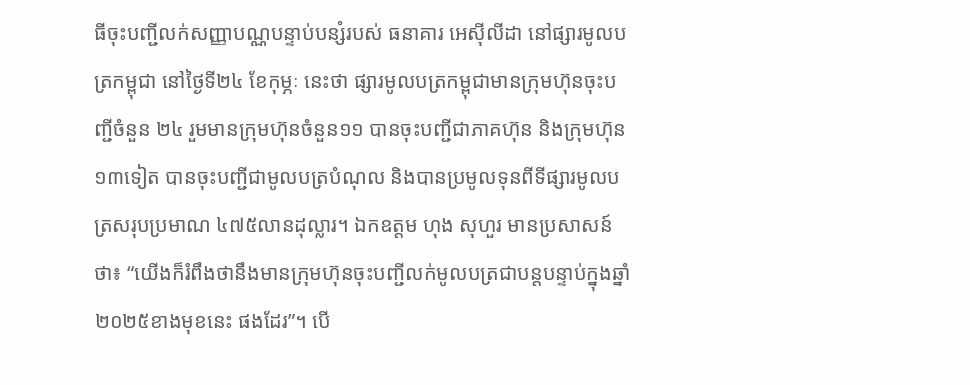ធីចុះបញ្ជីលក់សញ្ញាបណ្ណបន្ទាប់បន្សំរបស់ ធនាគារ អេស៊ីលីដា នៅផ្សារមូលបត្រកម្ពុជា នៅថ្ងៃទី២៤ ខែកុម្ភៈ នេះថា ផ្សារមូលបត្រកម្ពុជាមានក្រុមហ៊ុនចុះបញ្ជីចំនួន ២៤ រួមមានក្រុមហ៊ុនចំនួន១១ បានចុះបញ្ជីជាភាគហ៊ុន និងក្រុមហ៊ុន១៣ទៀត បានចុះបញ្ជីជាមូលបត្របំណុល និងបានប្រមូលទុនពីទីផ្សារមូលបត្រសរុបប្រមាណ ៤៧៥លានដុល្លារ។ ឯកឧត្តម ហុង សុហួរ មានប្រសាសន៍ថា៖ “យើងក៏រំពឹងថានឹងមានក្រុមហ៊ុនចុះបញ្ជីលក់មូលបត្រជាបន្តបន្ទាប់ក្នុងឆ្នាំ២០២៥ខាងមុខនេះ ផងដែរ”។ បើ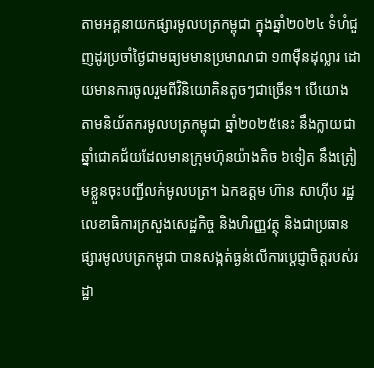តាមអគ្គនាយកផ្សារមូលបត្រកម្ពុជា ក្នុងឆ្នាំ២០២៤ ទំហំជួញដូរប្រចាំថ្ងៃជាមធ្យមមានប្រមាណជា ១៣ម៉ឺនដុល្លារ ដោយមានការចូលរួមពីវិនិយោគិនតូចៗជាច្រើន។ បើយោងតាមនិយ័តករមូលបត្រកម្ពុជា ឆ្នាំ២០២៥នេះ នឹងក្លាយជាឆ្នាំជោគជ័យដែលមានក្រុមហ៊ុនយ៉ាងតិច ៦ទៀត នឹងត្រៀមខ្លួនចុះបញ្ជីលក់មូលបត្រ។ ឯកឧត្តម ហ៊ាន សាហ៊ីប រដ្ឋលេខាធិការក្រសួងសេដ្ឋកិច្ច និងហិរញ្ញវត្ថុ និងជាប្រធានផ្សារមូលបត្រកម្ពុជា បានសង្កត់ធ្ងន់លើការប្តេជ្ញាចិត្តរបស់រដ្ឋា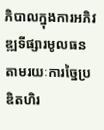ភិបាលក្នុងការអភិវឌ្ឍទីផ្សារមូលធនតាមរយៈការច្នៃប្រឌិតហិរ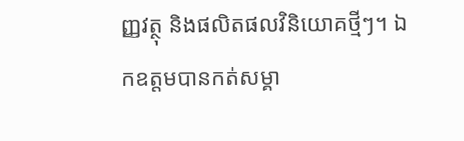ញ្ញវត្ថុ និងផលិតផលវិនិយោគថ្មីៗ។ ឯកឧត្តមបានកត់សម្គា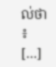ល់ថា៖ […]